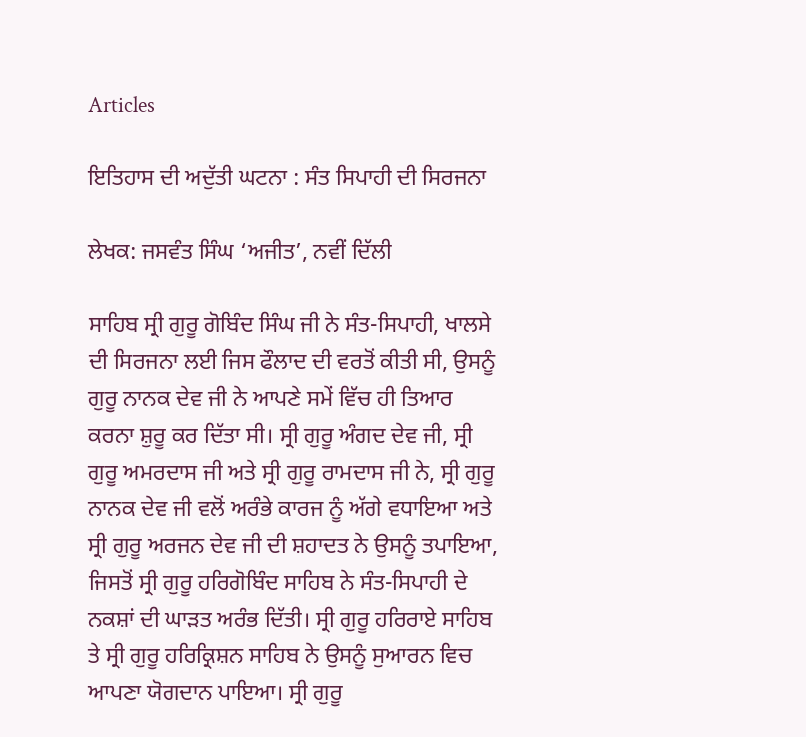Articles

ਇਤਿਹਾਸ ਦੀ ਅਦੁੱਤੀ ਘਟਨਾ : ਸੰਤ ਸਿਪਾਹੀ ਦੀ ਸਿਰਜਨਾ

ਲੇਖਕ: ਜਸਵੰਤ ਸਿੰਘ ‘ਅਜੀਤ’, ਨਵੀਂ ਦਿੱਲੀ

ਸਾਹਿਬ ਸ੍ਰੀ ਗੁਰੂ ਗੋਬਿੰਦ ਸਿੰਘ ਜੀ ਨੇ ਸੰਤ-ਸਿਪਾਹੀ, ਖਾਲਸੇ ਦੀ ਸਿਰਜਨਾ ਲਈ ਜਿਸ ਫੌਲਾਦ ਦੀ ਵਰਤੋਂ ਕੀਤੀ ਸੀ, ਉਸਨੂੰ ਗੁਰੂ ਨਾਨਕ ਦੇਵ ਜੀ ਨੇ ਆਪਣੇ ਸਮੇਂ ਵਿੱਚ ਹੀ ਤਿਆਰ ਕਰਨਾ ਸ਼ੁਰੂ ਕਰ ਦਿੱਤਾ ਸੀ। ਸ੍ਰੀ ਗੁਰੂ ਅੰਗਦ ਦੇਵ ਜੀ, ਸ੍ਰੀ ਗੁਰੂ ਅਮਰਦਾਸ ਜੀ ਅਤੇ ਸ੍ਰੀ ਗੁਰੂ ਰਾਮਦਾਸ ਜੀ ਨੇ, ਸ੍ਰੀ ਗੁਰੂ ਨਾਨਕ ਦੇਵ ਜੀ ਵਲੋਂ ਅਰੰਭੇ ਕਾਰਜ ਨੂੰ ਅੱਗੇ ਵਧਾਇਆ ਅਤੇ ਸ੍ਰੀ ਗੁਰੂ ਅਰਜਨ ਦੇਵ ਜੀ ਦੀ ਸ਼ਹਾਦਤ ਨੇ ਉਸਨੂੰ ਤਪਾਇਆ, ਜਿਸਤੋਂ ਸ੍ਰੀ ਗੁਰੂ ਹਰਿਗੋਬਿੰਦ ਸਾਹਿਬ ਨੇ ਸੰਤ-ਸਿਪਾਹੀ ਦੇ ਨਕਸ਼ਾਂ ਦੀ ਘਾੜਤ ਅਰੰਭ ਦਿੱਤੀ। ਸ੍ਰੀ ਗੁਰੂ ਹਰਿਰਾਏ ਸਾਹਿਬ ਤੇ ਸ੍ਰੀ ਗੁਰੂ ਹਰਿਕ੍ਰਿਸ਼ਨ ਸਾਹਿਬ ਨੇ ਉਸਨੂੰ ਸੁਆਰਨ ਵਿਚ ਆਪਣਾ ਯੋਗਦਾਨ ਪਾਇਆ। ਸ੍ਰੀ ਗੁਰੂ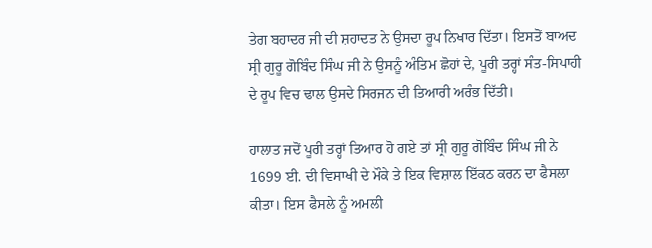ਤੇਗ ਬਹਾਦਰ ਜੀ ਦੀ ਸ਼ਹਾਦਤ ਨੇ ਉਸਦਾ ਰੂਪ ਨਿਖਾਰ ਦਿੱਤਾ। ਇਸਤੋਂ ਬਾਅਦ ਸ੍ਰੀ ਗੁਰੂ ਗੋਬਿੰਦ ਸਿੰਘ ਜੀ ਨੇ ਉਸਨੂੰ ਅੰਤਿਮ ਛੋਹਾਂ ਦੇ, ਪੂਰੀ ਤਰ੍ਹਾਂ ਸੰਤ-ਸਿਪਾਹੀ ਦੇ ਰੂਪ ਵਿਚ ਢਾਲ ਉਸਦੇ ਸਿਰਜਨ ਦੀ ਤਿਆਰੀ ਅਰੰਭ ਦਿੱਤੀ।

ਹਾਲਾਤ ਜਦੋਂ ਪੂਰੀ ਤਰ੍ਹਾਂ ਤਿਆਰ ਹੋ ਗਏ ਤਾਂ ਸ੍ਰੀ ਗੁਰੂ ਗੋਬਿੰਦ ਸਿੰਘ ਜੀ ਨੇ 1699 ਈ. ਦੀ ਵਿਸਾਖੀ ਦੇ ਮੌਕੇ ਤੇ ਇਕ ਵਿਸ਼ਾਲ ਇੱਕਠ ਕਰਨ ਦਾ ਫੈਸਲਾ ਕੀਤਾ। ਇਸ ਫੈਸਲੇ ਨੂੰ ਅਮਲੀ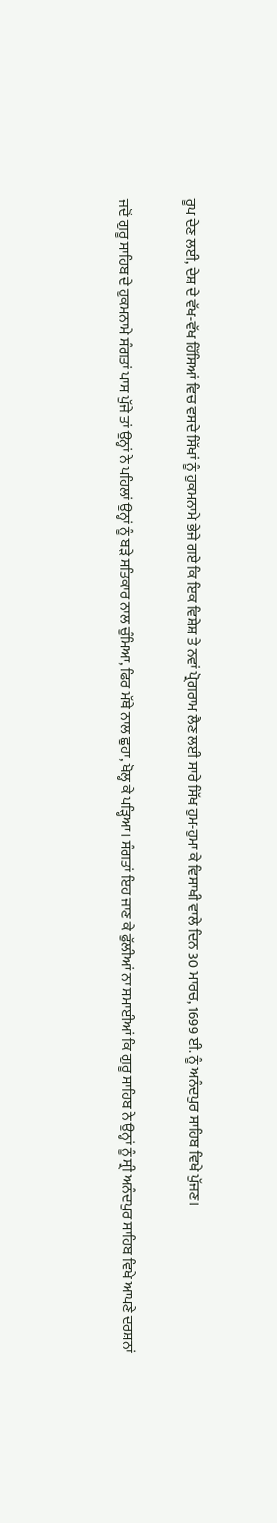ਰੂਪ ਦੇਣ ਲਈ, ਦੇਸ਼ ਦੇ ਵੱਖ-ਵੱਖ ਹਿੱਸਿਆਂ ਵਿਚ ਵਸਦੇ ਸਿੱਖਾਂ ਨੂੰ ਹੁਕਮਨਾਮੇ ਭੇਜੇ ਗਏ ਕਿ ਇਕ ਵਿਸ਼ੇਸ਼ ਤੇ ਨਵਾਂ ਪ੍ਰੋਗਰਾਮ ਲੈਣ ਲਈ ਸਾਰੇ ਸਿੱਖ ਹੁਮ-ਹੁਮਾ ਕੇ ਵਿਸਾਖੀ ਵਾਲੇ ਦਿਨ 30 ਮਾਰਚ, 1699 ਈ. ਨੂੰ ਅਨੰਦਪੁਰ ਸਾਹਿਬ ਵਿਖੇ ਪੁੱਜਣ।

ਜਦੋਂ ਗੁਰੂ ਸਾਹਿਬ ਦੇ ਹੁਕਮਨਾਮੇ ਸੰਗਤਾਂ ਪਾਸ ਪੁੱਜੇ ਤਾਂ ਉਨ੍ਹਾਂ ਨੇ ਪਹਿਲਾਂ ਉਨ੍ਹਾਂ ਨੂੰ ਬੜੇ ਸਤਿਕਾਰ ਨਾਲ ਚੁੰਮਿਆ, ਫਿਰ ਮੱਥੇ ਨਾਲ ਛੁਹਾ, ਖੋਲ੍ਹ ਕੇ ਪੜ੍ਹਿਆ। ਸੰਗਤਾਂ ਇਹ ਜਾਣ ਕੇ ਫੁੱਲੀਆਂ ਨਾ ਸਮਾਈਆਂ ਕਿ ਗੁਰੂ ਸਾਹਿਬ ਨੇ ਉਨ੍ਹਾਂ ਨੂੰ ਸ੍ਰੀ ਅਨੰਦਪੁਰ ਸਾਹਿਬ ਵਿਖੇ ਆਪਣੇ ਦਰਸ਼ਨਾਂ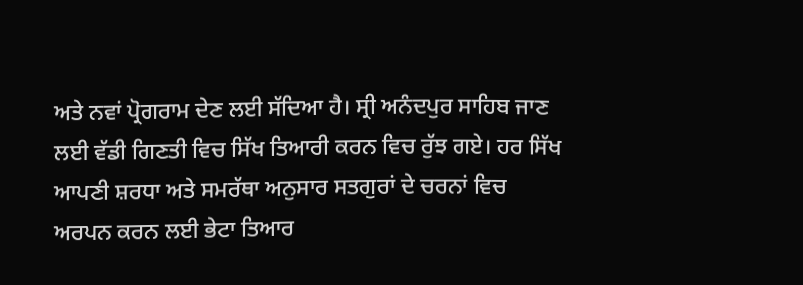ਅਤੇ ਨਵਾਂ ਪ੍ਰੋਗਰਾਮ ਦੇਣ ਲਈ ਸੱਦਿਆ ਹੈ। ਸ੍ਰੀ ਅਨੰਦਪੁਰ ਸਾਹਿਬ ਜਾਣ ਲਈ ਵੱਡੀ ਗਿਣਤੀ ਵਿਚ ਸਿੱਖ ਤਿਆਰੀ ਕਰਨ ਵਿਚ ਰੁੱਝ ਗਏ। ਹਰ ਸਿੱਖ ਆਪਣੀ ਸ਼ਰਧਾ ਅਤੇ ਸਮਰੱਥਾ ਅਨੁਸਾਰ ਸਤਗੁਰਾਂ ਦੇ ਚਰਨਾਂ ਵਿਚ ਅਰਪਨ ਕਰਨ ਲਈ ਭੇਟਾ ਤਿਆਰ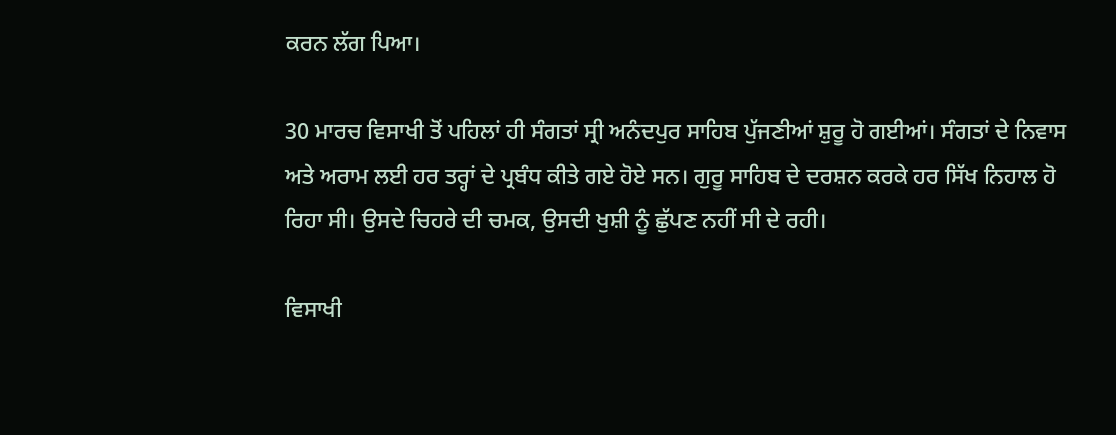ਕਰਨ ਲੱਗ ਪਿਆ।

30 ਮਾਰਚ ਵਿਸਾਖੀ ਤੋਂ ਪਹਿਲਾਂ ਹੀ ਸੰਗਤਾਂ ਸ੍ਰੀ ਅਨੰਦਪੁਰ ਸਾਹਿਬ ਪੁੱਜਣੀਆਂ ਸ਼ੁਰੂ ਹੋ ਗਈਆਂ। ਸੰਗਤਾਂ ਦੇ ਨਿਵਾਸ ਅਤੇ ਅਰਾਮ ਲਈ ਹਰ ਤਰ੍ਹਾਂ ਦੇ ਪ੍ਰਬੰਧ ਕੀਤੇ ਗਏ ਹੋਏ ਸਨ। ਗੁਰੂ ਸਾਹਿਬ ਦੇ ਦਰਸ਼ਨ ਕਰਕੇ ਹਰ ਸਿੱਖ ਨਿਹਾਲ ਹੋ ਰਿਹਾ ਸੀ। ਉਸਦੇ ਚਿਹਰੇ ਦੀ ਚਮਕ, ਉਸਦੀ ਖੁਸ਼ੀ ਨੂੰ ਛੁੱਪਣ ਨਹੀਂ ਸੀ ਦੇ ਰਹੀ।

ਵਿਸਾਖੀ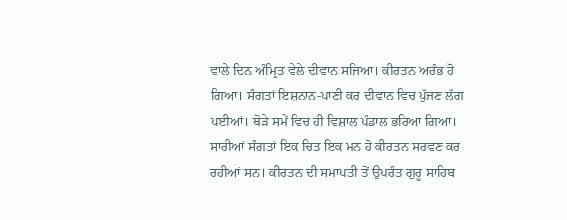ਵਾਲੇ ਦਿਨ ਅੰਮ੍ਰਿਤ ਵੇਲੇ ਦੀਵਾਨ ਸਜਿਆ। ਕੀਰਤਨ ਅਰੰਭ ਹੋ ਗਿਆ। ਸੰਗਤਾਂ ਇਸ਼ਨਾਨ-ਪਾਣੀ ਕਰ ਦੀਵਾਨ ਵਿਚ ਪੁੱਜਣ ਲੱਗ ਪਈਆਂ। ਥੋੜੇ ਸਮੇਂ ਵਿਚ ਹੀ ਵਿਸ਼ਾਲ ਪੰਡਾਲ ਭਰਿਆ ਗਿਆ। ਸਾਰੀਆਂ ਸੰਗਤਾਂ ਇਕ ਚਿਤ ਇਕ ਮਨ ਹੋ ਕੀਰਤਨ ਸਰਵਣ ਕਰ ਰਹੀਆਂ ਸਨ। ਕੀਰਤਨ ਦੀ ਸਮਾਪਤੀ ਤੋਂ ਉਪਰੰਤ ਗੁਰੂ ਸਾਹਿਬ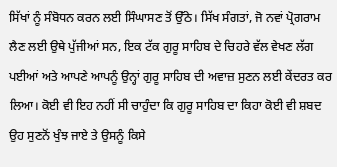ਸਿੱਖਾਂ ਨੂੰ ਸੰਬੋਧਨ ਕਰਨ ਲਈ ਸਿੰਘਾਸਣ ਤੋਂ ਉੱਠੇ। ਸਿੱਖ ਸੰਗਤਾਂ, ਜੋ ਨਵਾਂ ਪ੍ਰੋਗਰਾਮ ਲੈਣ ਲਈ ਉਥੇ ਪੁੱਜੀਆਂ ਸਨ, ਇਕ ਟੱਕ ਗੁਰੂ ਸਾਹਿਬ ਦੇ ਚਿਹਰੇ ਵੱਲ ਵੇਖਣ ਲੱਗ ਪਈਆਂ ਅਤੇ ਆਪਣੇ ਆਪਨੂੰ ਉਨ੍ਹਾਂ ਗੁਰੂ ਸਾਹਿਬ ਦੀ ਅਵਾਜ਼ ਸੁਣਨ ਲਈ ਕੇਂਦਰਤ ਕਰ ਲਿਆ। ਕੋਈ ਵੀ ਇਹ ਨਹੀਂ ਸੀ ਚਾਹੁੰਦਾ ਕਿ ਗੁਰੂ ਸਾਹਿਬ ਦਾ ਕਿਹਾ ਕੋਈ ਵੀ ਸ਼ਬਦ ਉਹ ਸੁਣਨੋਂ ਖੁੰਝ ਜਾਏ ਤੇ ਉਸਨੂੰ ਕਿਸੇ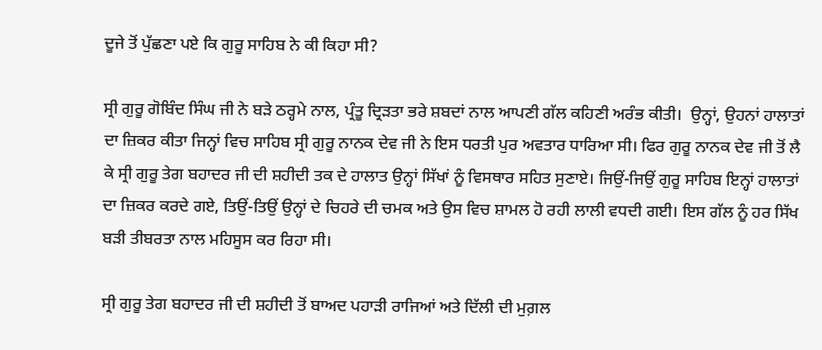ਦੂਜੇ ਤੋਂ ਪੁੱਛਣਾ ਪਏ ਕਿ ਗੁਰੂ ਸਾਹਿਬ ਨੇ ਕੀ ਕਿਹਾ ਸੀ?

ਸ੍ਰੀ ਗੁਰੂ ਗੋਬਿੰਦ ਸਿੰਘ ਜੀ ਨੇ ਬੜੇ ਠਰ੍ਹਮੇ ਨਾਲ, ਪ੍ਰੰਤੂ ਦ੍ਰਿੜਤਾ ਭਰੇ ਸ਼ਬਦਾਂ ਨਾਲ ਆਪਣੀ ਗੱਲ ਕਹਿਣੀ ਅਰੰਭ ਕੀਤੀ।  ਉਨ੍ਹਾਂ, ਉਹਨਾਂ ਹਾਲਾਤਾਂ ਦਾ ਜ਼ਿਕਰ ਕੀਤਾ ਜਿਨ੍ਹਾਂ ਵਿਚ ਸਾਹਿਬ ਸ੍ਰੀ ਗੁਰੂ ਨਾਨਕ ਦੇਵ ਜੀ ਨੇ ਇਸ ਧਰਤੀ ਪੁਰ ਅਵਤਾਰ ਧਾਰਿਆ ਸੀ। ਫਿਰ ਗੁਰੂ ਨਾਨਕ ਦੇਵ ਜੀ ਤੋਂ ਲੈ ਕੇ ਸ੍ਰੀ ਗੁਰੂ ਤੇਗ ਬਹਾਦਰ ਜੀ ਦੀ ਸ਼ਹੀਦੀ ਤਕ ਦੇ ਹਾਲਾਤ ਉਨ੍ਹਾਂ ਸਿੱਖਾਂ ਨੂੰ ਵਿਸਥਾਰ ਸਹਿਤ ਸੁਣਾਏ। ਜਿਉਂ-ਜਿਉਂ ਗੁਰੂ ਸਾਹਿਬ ਇਨ੍ਹਾਂ ਹਾਲਾਤਾਂ ਦਾ ਜ਼ਿਕਰ ਕਰਦੇ ਗਏ, ਤਿਉਂ-ਤਿਉਂ ਉਨ੍ਹਾਂ ਦੇ ਚਿਹਰੇ ਦੀ ਚਮਕ ਅਤੇ ਉਸ ਵਿਚ ਸ਼ਾਮਲ ਹੋ ਰਹੀ ਲਾਲੀ ਵਧਦੀ ਗਈ। ਇਸ ਗੱਲ ਨੂੰ ਹਰ ਸਿੱਖ ਬੜੀ ਤੀਬਰਤਾ ਨਾਲ ਮਹਿਸੂਸ ਕਰ ਰਿਹਾ ਸੀ।

ਸ੍ਰੀ ਗੁਰੂ ਤੇਗ ਬਹਾਦਰ ਜੀ ਦੀ ਸ਼ਹੀਦੀ ਤੋਂ ਬਾਅਦ ਪਹਾੜੀ ਰਾਜਿਆਂ ਅਤੇ ਦਿੱਲੀ ਦੀ ਮੁਗ਼ਲ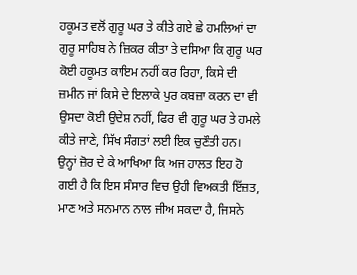ਹਕੂਮਤ ਵਲੋਂ ਗੁਰੂ ਘਰ ਤੇ ਕੀਤੇ ਗਏ ਛੇ ਹਮਲਿਆਂ ਦਾ ਗੁਰੂ ਸਾਹਿਬ ਨੇ ਜ਼ਿਕਰ ਕੀਤਾ ਤੇ ਦਸਿਆ ਕਿ ਗੁਰੂ ਘਰ ਕੋਈ ਹਕੂਮਤ ਕਾਇਮ ਨਹੀਂ ਕਰ ਰਿਹਾ, ਕਿਸੇ ਦੀ ਜ਼ਮੀਨ ਜਾਂ ਕਿਸੇ ਦੇ ਇਲਾਕੇ ਪੁਰ ਕਬਜ਼ਾ ਕਰਨ ਦਾ ਵੀ ਉਸਦਾ ਕੋਈ ਉਦੇਸ਼ ਨਹੀਂ, ਫਿਰ ਵੀ ਗੁਰੂ ਘਰ ਤੇ ਹਮਲੇ ਕੀਤੇ ਜਾਣੇ, ਸਿੱਖ ਸੰਗਤਾਂ ਲਈ ਇਕ ਚੁਣੌਤੀ ਹਨ। ਉਨ੍ਹਾਂ ਜ਼ੋਰ ਦੇ ਕੇ ਆਖਿਆ ਕਿ ਅਜ ਹਾਲਤ ਇਹ ਹੋ ਗਈ ਹੈ ਕਿ ਇਸ ਸੰਸਾਰ ਵਿਚ ਉਹੀ ਵਿਅਕਤੀ ਇੱਜ਼ਤ, ਮਾਣ ਅਤੇ ਸਨਮਾਨ ਨਾਲ ਜੀਅ ਸਕਦਾ ਹੈ, ਜਿਸਨੇ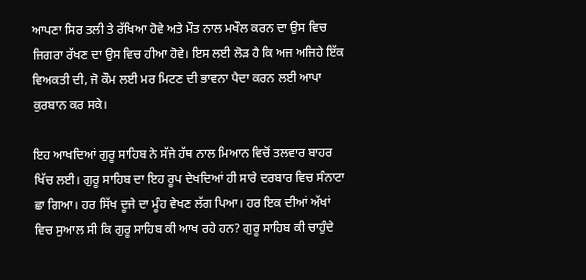ਆਪਣਾ ਸਿਰ ਤਲੀ ਤੇ ਰੱਖਿਆ ਹੋਵੇ ਅਤੇ ਮੌਤ ਨਾਲ ਮਖੌਲ ਕਰਨ ਦਾ ਉਸ ਵਿਚ ਜਿਗਰਾ ਰੱਖਣ ਦਾ ਉਸ ਵਿਚ ਹੀਆ ਹੋਵੇ। ਇਸ ਲਈ ਲੋੜ ਹੈ ਕਿ ਅਜ ਅਜਿਹੇ ਇੱਕ ਵਿਅਕਤੀ ਦੀ, ਜੋ ਕੌਮ ਲਈ ਮਰ ਮਿਟਣ ਦੀ ਭਾਵਨਾ ਪੈਦਾ ਕਰਨ ਲਈ ਆਪਾ ਕੁਰਬਾਨ ਕਰ ਸਕੇ।

ਇਹ ਆਖਦਿਆਂ ਗੁਰੂ ਸਾਹਿਬ ਨੇ ਸੱਜੇ ਹੱਥ ਨਾਲ ਮਿਆਨ ਵਿਚੋਂ ਤਲਵਾਰ ਬਾਹਰ ਖਿੱਚ ਲਈ। ਗੁਰੂ ਸਾਹਿਬ ਦਾ ਇਹ ਰੂਪ ਦੇਖਦਿਆਂ ਹੀ ਸਾਰੇ ਦਰਬਾਰ ਵਿਚ ਸੰਨਾਟਾ ਛਾ ਗਿਆ। ਹਰ ਸਿੱਖ ਦੂਜੇ ਦਾ ਮੂੰਹ ਵੇਖਣ ਲੱਗ ਪਿਆ। ਹਰ ਇਕ ਦੀਆਂ ਅੱਖਾਂ ਵਿਚ ਸੁਆਲ ਸੀ ਕਿ ਗੁਰੂ ਸਾਹਿਬ ਕੀ ਆਖ ਰਹੇ ਹਨ? ਗੁਰੂ ਸਾਹਿਬ ਕੀ ਚਾਹੁੰਦੇ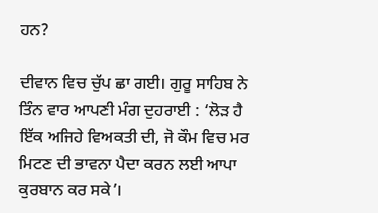ਹਨ?

ਦੀਵਾਨ ਵਿਚ ਚੁੱਪ ਛਾ ਗਈ। ਗੁਰੂ ਸਾਹਿਬ ਨੇ ਤਿੰਨ ਵਾਰ ਆਪਣੀ ਮੰਗ ਦੁਹਰਾਈ : ‘ਲੋੜ ਹੈ ਇੱਕ ਅਜਿਹੇ ਵਿਅਕਤੀ ਦੀ, ਜੋ ਕੌਮ ਵਿਚ ਮਰ ਮਿਟਣ ਦੀ ਭਾਵਨਾ ਪੈਦਾ ਕਰਨ ਲਈ ਆਪਾ ਕੁਰਬਾਨ ਕਰ ਸਕੇ’।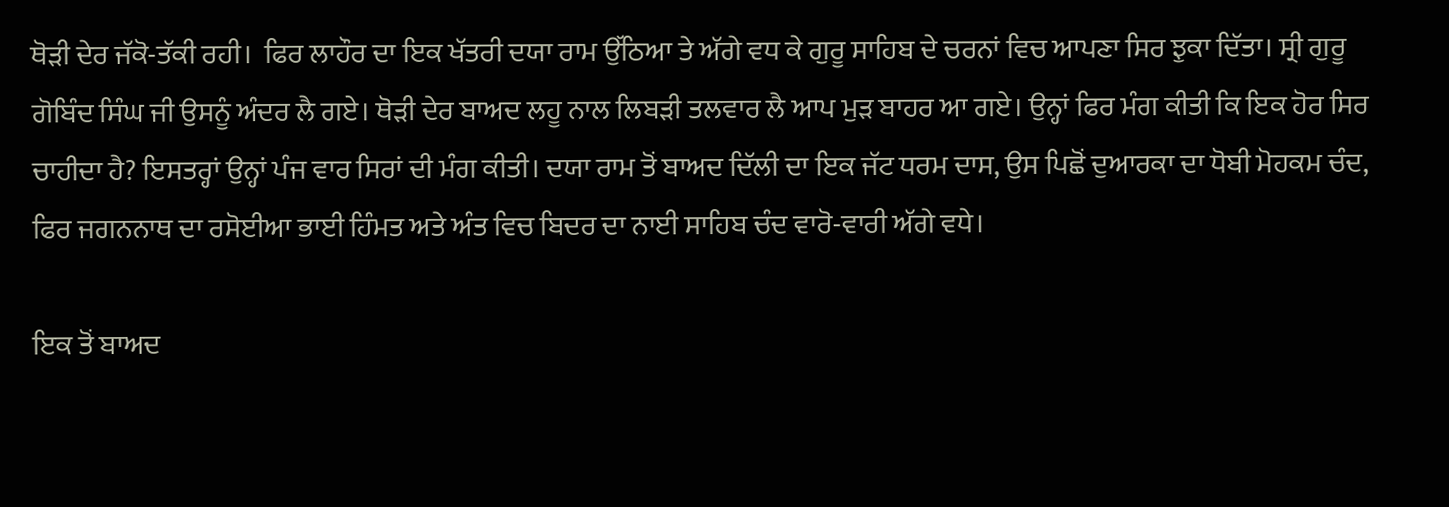ਥੋੜੀ ਦੇਰ ਜੱਕੋ-ਤੱਕੀ ਰਹੀ।  ਫਿਰ ਲਾਹੌਰ ਦਾ ਇਕ ਖੱਤਰੀ ਦਯਾ ਰਾਮ ਉੱਠਿਆ ਤੇ ਅੱਗੇ ਵਧ ਕੇ ਗੁਰੂ ਸਾਹਿਬ ਦੇ ਚਰਨਾਂ ਵਿਚ ਆਪਣਾ ਸਿਰ ਝੁਕਾ ਦਿੱਤਾ। ਸ੍ਰੀ ਗੁਰੂ ਗੋਬਿੰਦ ਸਿੰਘ ਜੀ ਉਸਨੂੰ ਅੰਦਰ ਲੈ ਗਏ। ਥੋੜੀ ਦੇਰ ਬਾਅਦ ਲਹੂ ਨਾਲ ਲਿਬੜੀ ਤਲਵਾਰ ਲੈ ਆਪ ਮੁੜ ਬਾਹਰ ਆ ਗਏ। ਉਨ੍ਹਾਂ ਫਿਰ ਮੰਗ ਕੀਤੀ ਕਿ ਇਕ ਹੋਰ ਸਿਰ ਚਾਹੀਦਾ ਹੈ? ਇਸਤਰ੍ਹਾਂ ਉਨ੍ਹਾਂ ਪੰਜ ਵਾਰ ਸਿਰਾਂ ਦੀ ਮੰਗ ਕੀਤੀ। ਦਯਾ ਰਾਮ ਤੋਂ ਬਾਅਦ ਦਿੱਲੀ ਦਾ ਇਕ ਜੱਟ ਧਰਮ ਦਾਸ, ਉਸ ਪਿਛੋਂ ਦੁਆਰਕਾ ਦਾ ਧੋਬੀ ਮੋਹਕਮ ਚੰਦ, ਫਿਰ ਜਗਨਨਾਥ ਦਾ ਰਸੋਈਆ ਭਾਈ ਹਿੰਮਤ ਅਤੇ ਅੰਤ ਵਿਚ ਬਿਦਰ ਦਾ ਨਾਈ ਸਾਹਿਬ ਚੰਦ ਵਾਰੋ-ਵਾਰੀ ਅੱਗੇ ਵਧੇ।

ਇਕ ਤੋਂ ਬਾਅਦ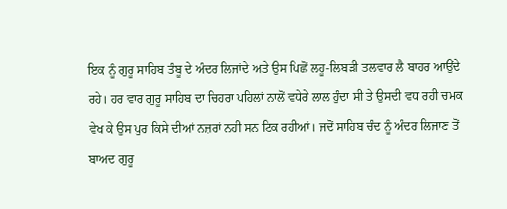ਇਕ ਨੂੰ ਗੁਰੂ ਸਾਹਿਬ ਤੰਬੂ ਦੇ ਅੰਦਰ ਲਿਜਾਂਦੇ ਅਤੇ ਉਸ ਪਿਛੋਂ ਲਹੂ-ਲਿਬੜੀ ਤਲਵਾਰ ਲੈ ਬਾਹਰ ਆਉਂਦੇ ਰਹੇ। ਹਰ ਵਾਰ ਗੁਰੂ ਸਾਹਿਬ ਦਾ ਚਿਹਰਾ ਪਹਿਲਾਂ ਨਾਲੋਂ ਵਧੇਰੇ ਲਾਲ ਹੁੰਦਾ ਸੀ ਤੇ ਉਸਦੀ ਵਧ ਰਹੀ ਚਮਕ ਵੇਖ ਕੇ ਉਸ ਪੁਰ ਕਿਸੇ ਦੀਆਂ ਨਜ਼ਰਾਂ ਨਹੀ ਸਨ ਟਿਕ ਰਹੀਆਂ। ਜਦੋਂ ਸਾਹਿਬ ਚੰਦ ਨੂੰ ਅੰਦਰ ਲਿਜਾਣ ਤੋਂ ਬਾਅਦ ਗੁਰੂ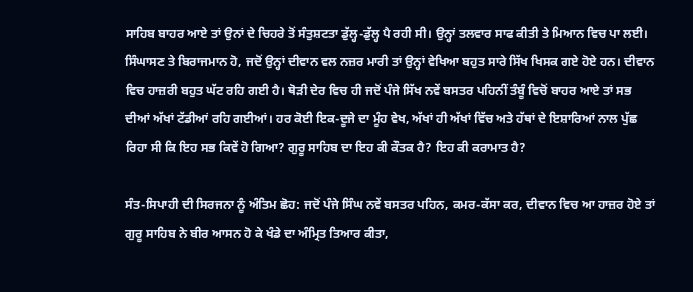ਸਾਹਿਬ ਬਾਹਰ ਆਏ ਤਾਂ ਉਨਾਂ ਦੇ ਚਿਹਰੇ ਤੋਂ ਸੰਤੁਸ਼ਟਤਾ ਡੁੱਲ੍ਹ-ਡੁੱਲ੍ਹ ਪੈ ਰਹੀ ਸੀ। ਉਨ੍ਹਾਂ ਤਲਵਾਰ ਸਾਫ ਕੀਤੀ ਤੇ ਮਿਆਨ ਵਿਚ ਪਾ ਲਈ। ਸਿੰਘਾਸਣ ਤੇ ਬਿਰਾਜਮਾਨ ਹੋ, ਜਦੋਂ ਉਨ੍ਹਾਂ ਦੀਵਾਨ ਵਲ ਨਜ਼ਰ ਮਾਰੀ ਤਾਂ ਉਨ੍ਹਾਂ ਵੇਖਿਆ ਬਹੁਤ ਸਾਰੇ ਸਿੱਖ ਖਿਸਕ ਗਏ ਹੋਏ ਹਨ। ਦੀਵਾਨ ਵਿਚ ਹਾਜ਼ਰੀ ਬਹੁਤ ਘੱਟ ਰਹਿ ਗਈ ਹੈ। ਥੋੜੀ ਦੇਰ ਵਿਚ ਹੀ ਜਦੋਂ ਪੰਜੇ ਸਿੱਖ ਨਵੇਂ ਬਸਤਰ ਪਹਿਨੀਂ ਤੰਬੂੰ ਵਿਚੋਂ ਬਾਹਰ ਆਏ ਤਾਂ ਸਭ ਦੀਆਂ ਅੱਖਾਂ ਟੱਡੀਆਂ ਰਹਿ ਗਈਆਂ। ਹਰ ਕੋਈ ਇਕ-ਦੂਜੇ ਦਾ ਮੂੰਹ ਵੇਖ, ਅੱਖਾਂ ਹੀ ਅੱਖਾਂ ਵਿੱਚ ਅਤੇ ਹੱਥਾਂ ਦੇ ਇਸ਼ਾਰਿਆਂ ਨਾਲ ਪੁੱਛ ਰਿਹਾ ਸੀ ਕਿ ਇਹ ਸਭ ਕਿਵੇਂ ਹੋ ਗਿਆ? ਗੁਰੂ ਸਾਹਿਬ ਦਾ ਇਹ ਕੀ ਕੌਤਕ ਹੈ? ਇਹ ਕੀ ਕਰਾਮਾਤ ਹੈ?

ਸੰਤ-ਸਿਪਾਹੀ ਦੀ ਸਿਰਜਨਾ ਨੂੰ ਅੰਤਿਮ ਛੋਹ: ਜਦੋਂ ਪੰਜੇ ਸਿੰਘ ਨਵੇਂ ਬਸਤਰ ਪਹਿਨ, ਕਮਰ-ਕੱਸਾ ਕਰ, ਦੀਵਾਨ ਵਿਚ ਆ ਹਾਜ਼ਰ ਹੋਏ ਤਾਂ ਗੁਰੂ ਸਾਹਿਬ ਨੇ ਬੀਰ ਆਸਨ ਹੋ ਕੇ ਖੰਡੇ ਦਾ ਅੰਮ੍ਰਿਤ ਤਿਆਰ ਕੀਤਾ,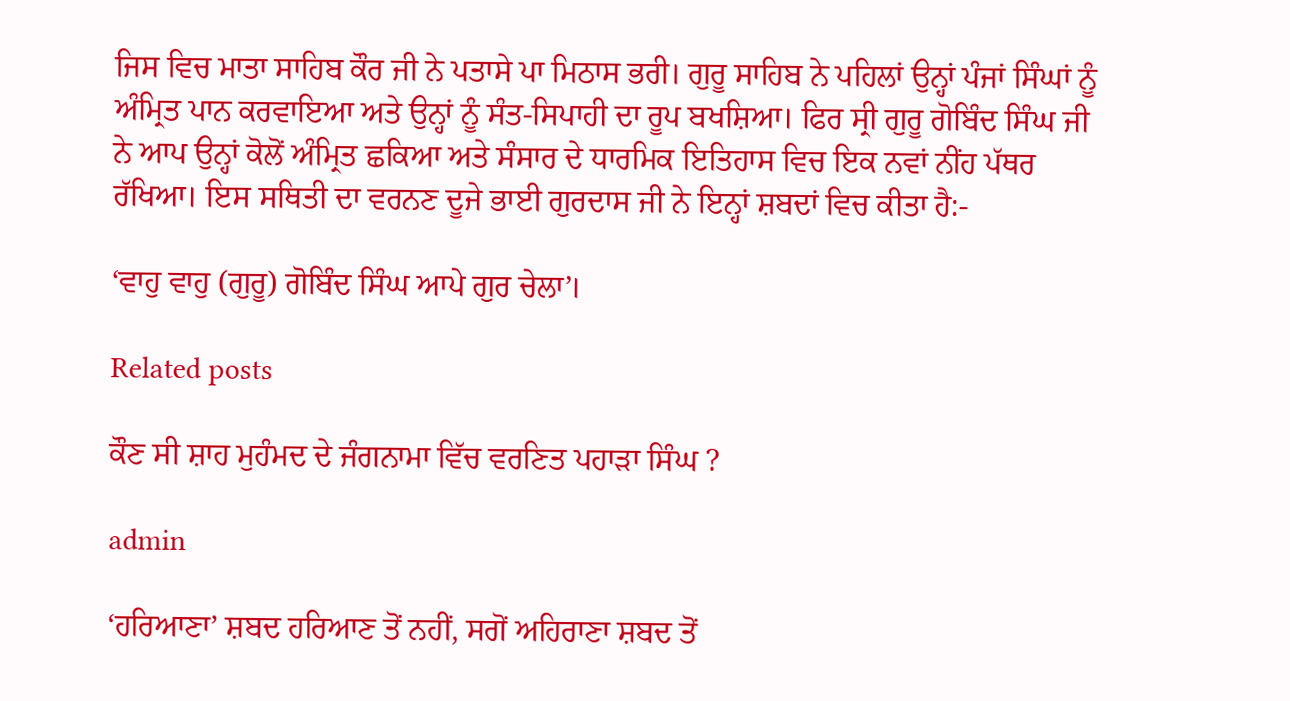ਜਿਸ ਵਿਚ ਮਾਤਾ ਸਾਹਿਬ ਕੌਰ ਜੀ ਨੇ ਪਤਾਸੇ ਪਾ ਮਿਠਾਸ ਭਰੀ। ਗੁਰੂ ਸਾਹਿਬ ਨੇ ਪਹਿਲਾਂ ਉਨ੍ਹਾਂ ਪੰਜਾਂ ਸਿੰਘਾਂ ਨੂੰ ਅੰਮ੍ਰਿਤ ਪਾਨ ਕਰਵਾਇਆ ਅਤੇ ਉਨ੍ਹਾਂ ਨੂੰ ਸੰਤ-ਸਿਪਾਹੀ ਦਾ ਰੂਪ ਬਖਸ਼ਿਆ। ਫਿਰ ਸ੍ਰੀ ਗੁਰੂ ਗੋਬਿੰਦ ਸਿੰਘ ਜੀ ਨੇ ਆਪ ਉਨ੍ਹਾਂ ਕੋਲੋਂ ਅੰਮ੍ਰਿਤ ਛਕਿਆ ਅਤੇ ਸੰਸਾਰ ਦੇ ਧਾਰਮਿਕ ਇਤਿਹਾਸ ਵਿਚ ਇਕ ਨਵਾਂ ਨੀਂਹ ਪੱਥਰ ਰੱਖਿਆ। ਇਸ ਸਥਿਤੀ ਦਾ ਵਰਨਣ ਦੂਜੇ ਭਾਈ ਗੁਰਦਾਸ ਜੀ ਨੇ ਇਨ੍ਹਾਂ ਸ਼ਬਦਾਂ ਵਿਚ ਕੀਤਾ ਹੈ:-

‘ਵਾਹੁ ਵਾਹੁ (ਗੁਰੂ) ਗੋਬਿੰਦ ਸਿੰਘ ਆਪੇ ਗੁਰ ਚੇਲਾ’।

Related posts

ਕੌਣ ਸੀ ਸ਼ਾਹ ਮੁਹੰਮਦ ਦੇ ਜੰਗਨਾਮਾ ਵਿੱਚ ਵਰਣਿਤ ਪਹਾੜਾ ਸਿੰਘ ?

admin

‘ਹਰਿਆਣਾ’ ਸ਼ਬਦ ਹਰਿਆਣ ਤੋਂ ਨਹੀਂ, ਸਗੋਂ ਅਹਿਰਾਣਾ ਸ਼ਬਦ ਤੋਂ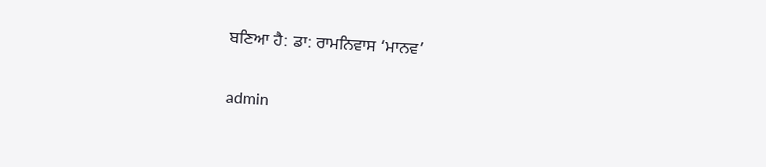ਬਣਿਆ ਹੈ: ਡਾ: ਰਾਮਨਿਵਾਸ ‘ਮਾਨਵ’

admin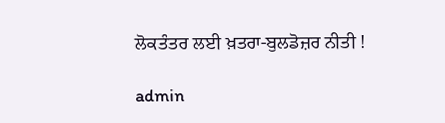ਲੋਕਤੰਤਰ ਲਈ ਖ਼ਤਰਾ-ਬੁਲਡੋਜ਼ਰ ਨੀਤੀ !

admin